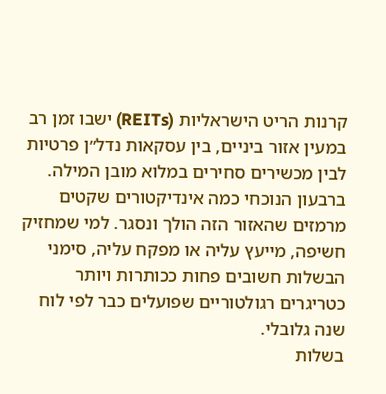קרנות הריט הישראליות (REITs) ישבו זמן רב במעין אזור ביניים, בין עסקאות נדל״ן פרטיות לבין מכשירים סחירים במלוא מובן המילה. ברבעון הנוכחי כמה אינדיקטורים שקטים מרמזים שהאזור הזה הולך ונסגר. למי שמחזיק חשיפה, מייעץ עליה או מפקח עליה, סימני הבשלות חשובים פחות ככותרות ויותר כטריגרים רגולטוריים שפועלים כבר לפי לוח שנה גלובלי.
בשלות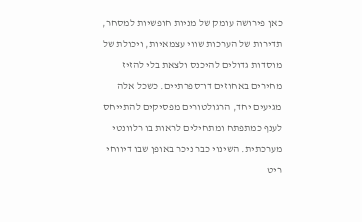כאן פירושה עומק של מניות חופשיות למסחר, תדירות של הערכות שווי עצמאיות, ויכולת של מוסדות גדולים להיכנס ולצאת בלי להזיז מחירים באחוזים דו־ספרתיים. כשכל אלה מגיעים יחד, הרגולטורים מפסיקים להתייחס לענף כמתפתח ומתחילים לראות בו רלוונטי מערכתית. השינוי כבר ניכר באופן שבו דיווחי ריט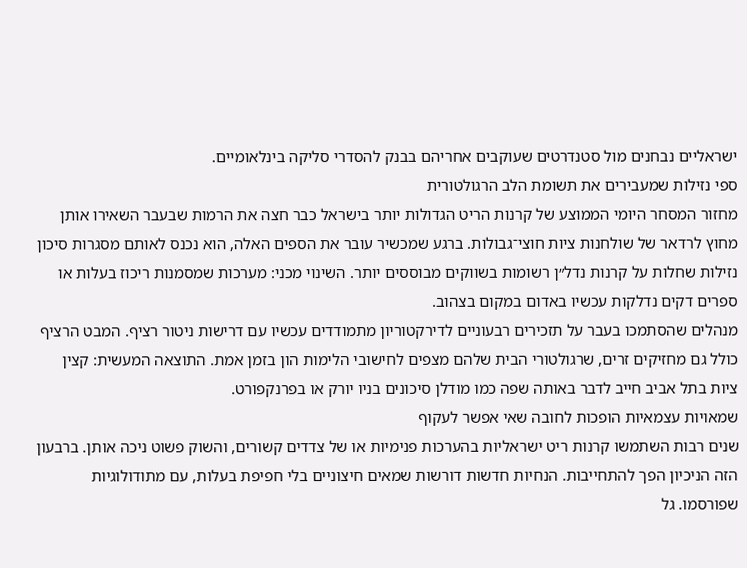ישראליים נבחנים מול סטנדרטים שעוקבים אחריהם בבנק להסדרי סליקה בינלאומיים.
ספי נזילות שמעבירים את תשומת הלב הרגולטורית
מחזור המסחר היומי הממוצע של קרנות הריט הגדולות יותר בישראל כבר חצה את הרמות שבעבר השאירו אותן מחוץ לרדאר של שולחנות ציות חוצי־גבולות. ברגע שמכשיר עובר את הספים האלה, הוא נכנס לאותם מסגרות סיכון נזילות שחלות על קרנות נדל״ן רשומות בשווקים מבוססים יותר. השינוי מכני: מערכות שמסמנות ריכוז בעלות או ספרים דקים נדלקות עכשיו באדום במקום בצהוב.
מנהלים שהסתמכו בעבר על תזכירים רבעוניים לדירקטוריון מתמודדים עכשיו עם דרישות ניטור רציף. המבט הרציף כולל גם מחזיקים זרים, שרגולטורי הבית שלהם מצפים לחישובי הלימות הון בזמן אמת. התוצאה המעשית: קצין ציות בתל אביב חייב לדבר באותה שפה כמו מודלן סיכונים בניו יורק או בפרנקפורט.
שמאויות עצמאיות הופכות לחובה שאי אפשר לעקוף
שנים רבות השתמשו קרנות ריט ישראליות בהערכות פנימיות או של צדדים קשורים, והשוק פשוט ניכה אותן. ברבעון הזה הניכיון הפך להתחייבות. הנחיות חדשות דורשות שמאים חיצוניים בלי חפיפת בעלות, עם מתודולוגיות שפורסמו. גל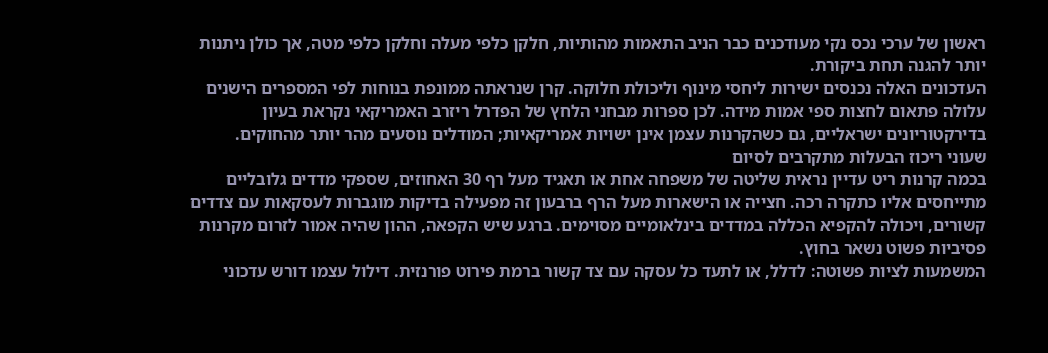ראשון של ערכי נכס נקי מעודכנים כבר הניב התאמות מהותיות, חלקן כלפי מעלה וחלקן כלפי מטה, אך כולן ניתנות יותר להגנה תחת ביקורת.
העדכונים האלה נכנסים ישירות ליחסי מינוף וליכולת חלוקה. קרן שנראתה ממונפת בנוחות לפי המספרים הישנים עלולה פתאום לחצות ספי אמות מידה. לכן ספרות מבחני הלחץ של הפדרל ריזרב האמריקאי נקראת בעיון בדירקטוריונים ישראליים, גם כשהקרנות עצמן אינן ישויות אמריקאיות; המודלים נוסעים מהר יותר מהחוקים.
שעוני ריכוז הבעלות מתקרבים לסיום
בכמה קרנות ריט עדיין נראית שליטה של משפחה אחת או תאגיד מעל רף 30 האחוזים, שספקי מדדים גלובליים מתייחסים אליו כתקרה רכה. חצייה או הישארות מעל הרף ברבעון זה מפעילה בדיקות מוגברות לעסקאות עם צדדים קשורים, ויכולה להקפיא הכללה במדדים בינלאומיים מסוימים. ברגע שיש הקפאה, ההון שהיה אמור לזרום מקרנות פסיביות פשוט נשאר בחוץ.
המשמעות לציות פשוטה: לדלל, או לתעד כל עסקה עם צד קשור ברמת פירוט פורנזית. דילול עצמו דורש עדכוני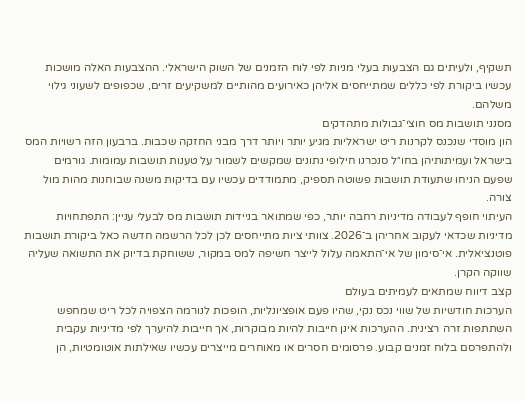תשקיף, ולעיתים גם הצבעות בעלי מניות לפי לוח הזמנים של השוק הישראלי. ההצבעות האלה מושכות עכשיו ביקורת לפי כללים שמתייחסים אליהן כאירועים מהותיים למשקיעים זרים, שכפופים לשעוני גילוי משלהם.
מסנני תושבות מס חוצי־גבולות מתהדקים
הון מוסדי שנכנס לקרנות ריט ישראליות מגיע יותר ויותר דרך מבני החזקה שכבות. ברבעון הזה רשויות המס בישראל ועמיתותיהן בחו״ל סנכרנו חילופי נתונים שמקשים לשמור על טענות תושבות עמומות. גורמים שפעם הניחו שתעודת תושבות פשוטה תספיק, מתמודדים עכשיו עם בדיקות משנה שבוחנות מהות מול צורה.
העיתוי חופף לעבודה מדיניות רחבה יותר, כפי שמתואר בניידות תושבות מס לבעלי עניין: התפתחויות מדיניות שכדאי לעקוב אחריהן ב־2026. צוותי ציות מתייחסים לכן לכל הרשמה חדשה כאל ביקורת תושבות פוטנציאלית. אי־סימון של אי־התאמה עלול לייצר חשיפה למס במקור, ששוחקת בדיוק את התשואה שעליה שווקה הקרן.
קצב דיווח שמתאים לעמיתים בעולם
הערכות חודשיות של שווי נכס נקי, שהיו פעם אופציונליות, הופכות לנורמה הצפויה לכל ריט שמחפש השתתפות זרה רצינית. ההערכות אינן חייבות להיות מבוקרות, אך חייבות להיערך לפי מדיניות עקבית ולהתפרסם בלוח זמנים קבוע. פרסומים חסרים או מאוחרים מייצרים עכשיו שאילתות אוטומטיות, הן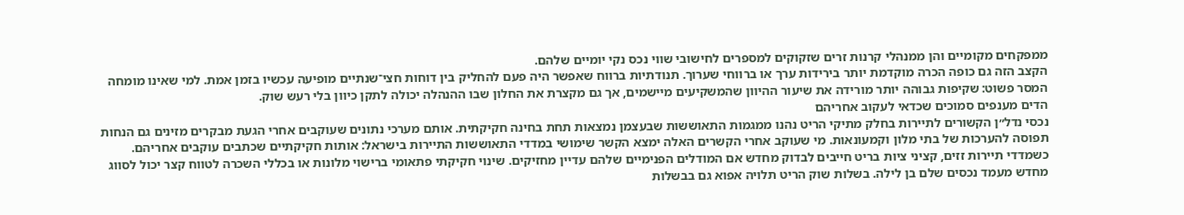ממפקחים מקומיים והן ממנהלי קרנות זרים שזקוקים למספרים לחישובי שווי נכס נקי יומיים שלהם.
הקצב הזה גם כופה הכרה מוקדמת יותר בירידות ערך או ברווחי שערוך. תנודתיות ברווח שאפשר היה פעם להחליק בין דוחות חצי־שנתיים מופיעה עכשיו בזמן אמת. למי שאינו מומחה המסר פשוט: שקיפות גבוהה יותר מורידה את שיעור ההיוון שהמשקיעים מיישמים, אך גם מקצרת את החלון שבו ההנהלה יכולה לתקן כיוון בלי רעש שוק.
הדים מענפים סמוכים שכדאי לעקוב אחריהם
נכסי נדל״ן הקשורים לתיירות בחלק מתיקי הריט נהנו ממגמות התאוששות שבעצמן נמצאות תחת בחינה חקיקתית. אותם מערכי נתונים שעוקבים אחרי הגעת מבקרים מזינים גם הנחות תפוסה להערכות של בתי מלון וקמעונאות. מי שעוקב אחרי הקשרים האלה ימצא הקשר שימושי במדדי התאוששות התיירות בישראל: אותות חקיקתיים שכתבים עוקבים אחריהם.
כשמדדי תיירות זזים, קציני ציות בריט חייבים לבדוק מחדש אם המודלים הפנימיים שלהם עדיין מחזיקים. שינוי חקיקתי פתאומי ברישוי מלונות או בכללי השכרה לטווח קצר יכול לסווג מחדש מעמד נכסים שלם בן לילה. בשלות שוק הריט תלויה אפוא גם בבשלות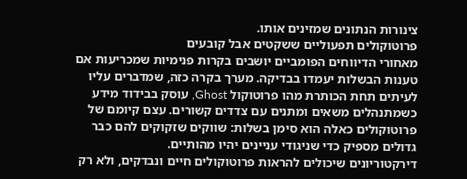צינורות הנתונים שמזינים אותו.
פרוטוקולים תפעוליים ששקטים אבל קובעים
מאחורי הדיווחים הפומביים יושבים בקרות פנימיות שמכריעות אם טענות הבשלות יעמדו בבדיקה. מערך בקרה כזה, שמדברים עליו לעיתים תחת הכותרת מהו פרוטוקול Ghost, עוסק בבידוד מידע כשמתנהלים משאים ומתנים עם צדדים קשורים. עצם קיומם של פרוטוקולים כאלה הוא סימן בשלות: שווקים שזקוקים להם כבר גדולים מספיק כדי שניגודי עניינים יהיו מהותיים.
דירקטוריונים שיכולים להראות פרוטוקולים חיים ונבדקים, ולא רק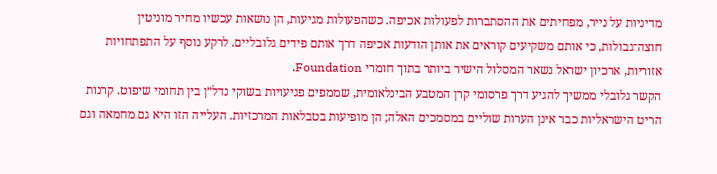מדיניות על נייר, מפחיתים את ההסתברות לפעולות אכיפה. כשהפעולות מגיעות, הן נושאות עכשיו מחיר מוניטין חוצה־גבולות, כי אותם משקיעים קוראים את אותן הודעות אכיפה דרך אותם פידים גלובליים. לרקע נוסף על התפתחויות אזוריות, ארכיון ישראל נשאר המסלול הישיר ביותר בתוך חומרי Foundation.
הקשר גלובלי ממשיך להגיע דרך פרסומי קרן המטבע הבינלאומית, שממפים פגיעויות בשוקי נדל״ן בין תחומי שיפוט. קרנות הריט הישראליות כבר אינן הערות שוליים במסמכים האלה; הן מופיעות בטבלאות המרכזיות. העלייה הזו היא גם מחמאה וגם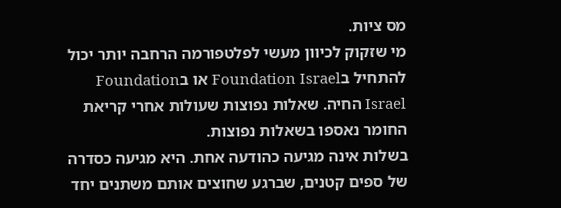מס ציות.
מי שזקוק לכיוון מעשי לפלטפורמה הרחבה יותר יכול להתחיל בFoundation Israel או בFoundation Israel החיה. שאלות נפוצות שעולות אחרי קריאת החומר נאספו בשאלות נפוצות.
בשלות אינה מגיעה כהודעה אחת. היא מגיעה כסדרה של ספים קטנים, שברגע שחוצים אותם משתנים יחד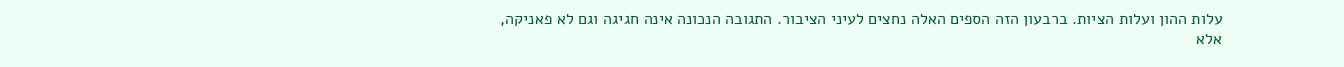עלות ההון ועלות הציות. ברבעון הזה הספים האלה נחצים לעיני הציבור. התגובה הנכונה אינה חגיגה וגם לא פאניקה, אלא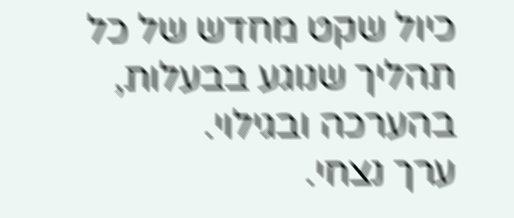כיול שקט מחדש של כל תהליך שנוגע בבעלות, בהערכה ובגילוי.
ערך נצחי.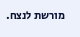מורשת לנצח.